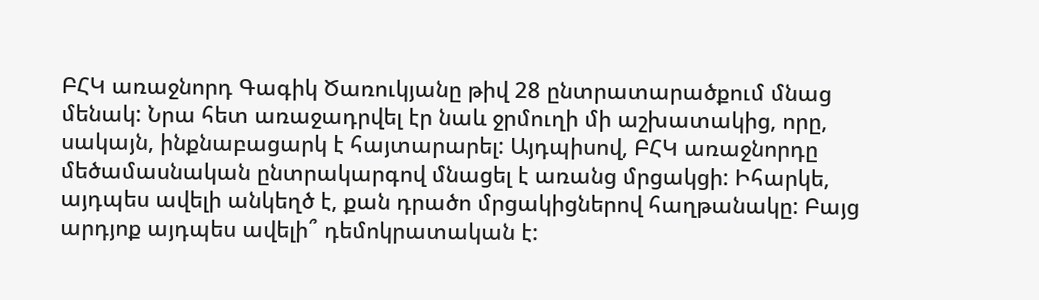ԲՀԿ առաջնորդ Գագիկ Ծառուկյանը թիվ 28 ընտրատարածքում մնաց մենակ: Նրա հետ առաջադրվել էր նաև ջրմուղի մի աշխատակից, որը, սակայն, ինքնաբացարկ է հայտարարել: Այդպիսով, ԲՀԿ առաջնորդը մեծամասնական ընտրակարգով մնացել է առանց մրցակցի: Իհարկե, այդպես ավելի անկեղծ է, քան դրածո մրցակիցներով հաղթանակը: Բայց արդյոք այդպես ավելի՞ դեմոկրատական է: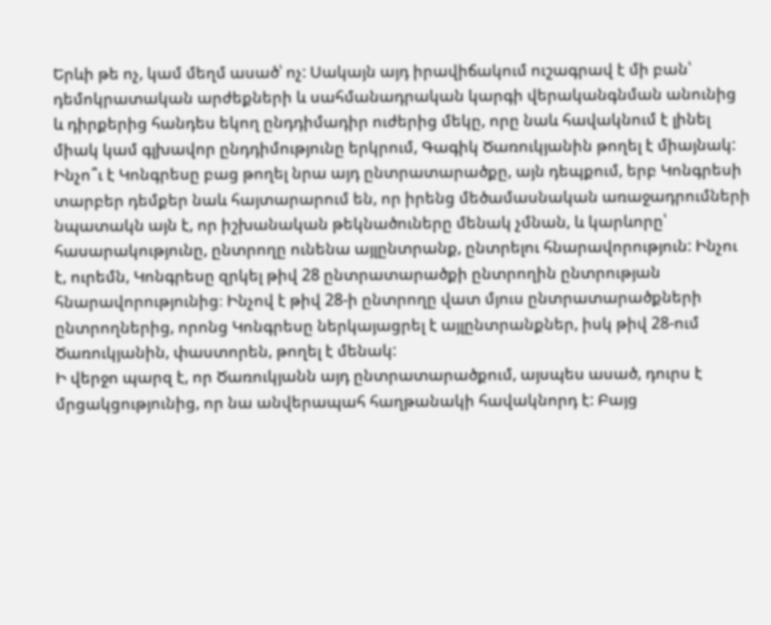Երևի թե ոչ, կամ մեղմ ասած՝ ոչ: Սակայն այդ իրավիճակում ուշագրավ է մի բան՝ դեմոկրատական արժեքների և սահմանադրական կարգի վերականգնման անունից և դիրքերից հանդես եկող ընդդիմադիր ուժերից մեկը, որը նաև հավակնում է լինել միակ կամ գլխավոր ընդդիմությունը երկրում, Գագիկ Ծառուկյանին թողել է միայնակ:
Ինչո՞ւ է Կոնգրեսը բաց թողել նրա այդ ընտրատարածքը, այն դեպքում, երբ Կոնգրեսի տարբեր դեմքեր նաև հայտարարում են, որ իրենց մեծամասնական առաջադրումների նպատակն այն է, որ իշխանական թեկնածուները մենակ չմնան, և կարևորը՝ հասարակությունը, ընտրողը ունենա այլընտրանք, ընտրելու հնարավորություն: Ինչու է, ուրեմն, Կոնգրեսը զրկել թիվ 28 ընտրատարածքի ընտրողին ընտրության հնարավորությունից։ Ինչով է թիվ 28-ի ընտրողը վատ մյուս ընտրատարածքների ընտրողներից, որոնց Կոնգրեսը ներկայացրել է այլընտրանքներ, իսկ թիվ 28-ում Ծառուկյանին, փաստորեն, թողել է մենակ:
Ի վերջո պարզ է, որ Ծառուկյանն այդ ընտրատարածքում, այսպես ասած, դուրս է մրցակցությունից, որ նա անվերապահ հաղթանակի հավակնորդ է: Բայց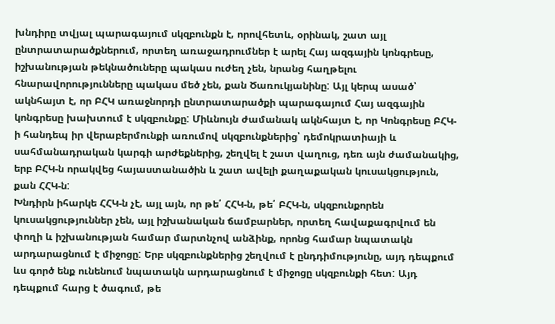խնդիրը տվյալ պարագայում սկզբունքն է, որովհետև, օրինակ, շատ այլ ընտրատարածքներում, որտեղ առաջադրումներ է արել Հայ ազգային կոնգրեսը, իշխանության թեկնածուները պակաս ուժեղ չեն, նրանց հաղթելու հնարավորությունները պակաս մեծ չեն, քան Ծառուկյանինը: Այլ կերպ ասած՝ ակնհայտ է, որ ԲՀԿ առաջնորդի ընտրատարածքի պարագայում Հայ ազգային կոնգրեսը խախտում է սկզբունքը: Միևնույն ժամանակ ակնհայտ է, որ Կոնգրեսը ԲՀԿ-ի հանդեպ իր վերաբերմունքի առումով սկզբունքներից՝ դեմոկրատիայի և սահմանադրական կարգի արժեքներից, շեղվել է շատ վաղուց, դեռ այն ժամանակից, երբ ԲՀԿ-ն որակվեց հայաստանածին և շատ ավելի քաղաքական կուսակցություն, քան ՀՀԿ-ն:
Խնդիրն իհարկե ՀՀԿ-ն չէ, այլ այն, որ թե՛ ՀՀԿ-ն, թե՛ ԲՀԿ-ն, սկզբունքորեն կուսակցություններ չեն, այլ իշխանական ճամբարներ, որտեղ հավաքագրվում են փողի և իշխանության համար մարտնչով անձինք, որոնց համար նպատակն արդարացնում է միջոցը: Երբ սկզբունքներից շեղվում է ընդդիմությունը, այդ դեպքում ևս գործ ենք ունենում նպատակն արդարացնում է միջոցը սկզբունքի հետ: Այդ դեպքում հարց է ծագում, թե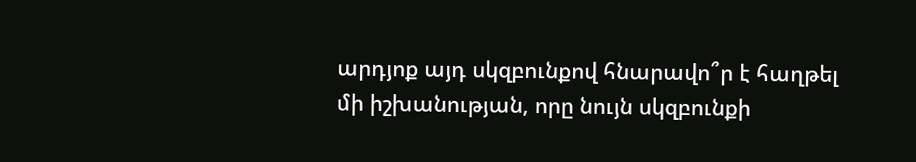արդյոք այդ սկզբունքով հնարավո՞ր է հաղթել մի իշխանության, որը նույն սկզբունքի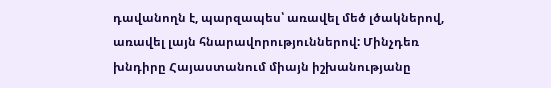դավանողն է, պարզապես՝ առավել մեծ լծակներով, առավել լայն հնարավորություններով: Մինչդեռ խնդիրը Հայաստանում միայն իշխանությանը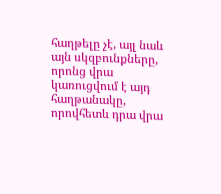հաղթելը չէ, այլ նաև այն սկզբունքները, որոնց վրա կառուցվում է այդ հաղթանակը, որովհետև դրա վրա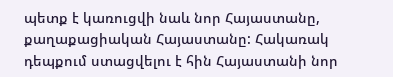պետք է կառուցվի նաև նոր Հայաստանը, քաղաքացիական Հայաստանը: Հակառակ դեպքում ստացվելու է հին Հայաստանի նոր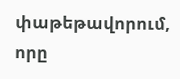փաթեթավորում, որը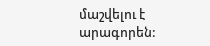մաշվելու է արագորեն: